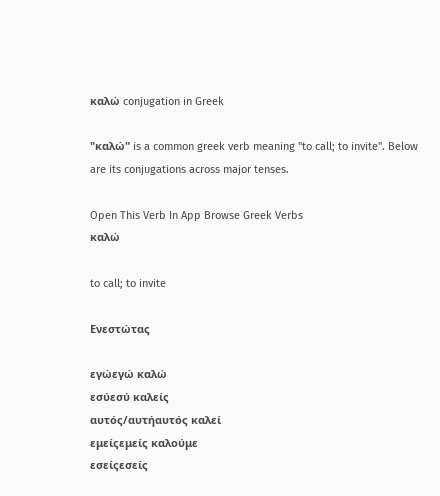καλώ conjugation in Greek

"καλώ" is a common greek verb meaning "to call; to invite". Below are its conjugations across major tenses.

Open This Verb In App Browse Greek Verbs
καλώ

to call; to invite

Ενεστώτας

εγώεγώ καλώ
εσύεσύ καλείς
αυτός/αυτήαυτός καλεί
εμείςεμείς καλούμε
εσείςεσείς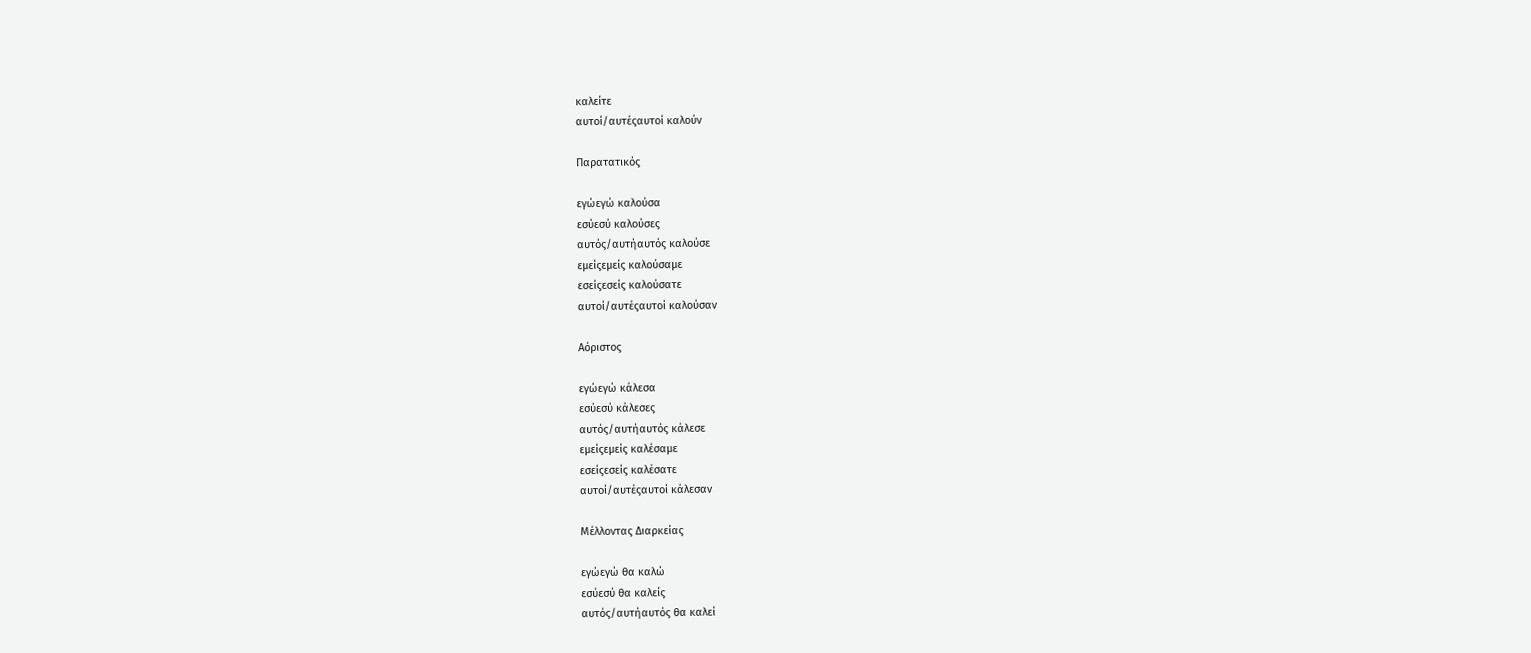καλείτε
αυτοί/αυτέςαυτοί καλούν

Παρατατικός

εγώεγώ καλούσα
εσύεσύ καλούσες
αυτός/αυτήαυτός καλούσε
εμείςεμείς καλούσαμε
εσείςεσείς καλούσατε
αυτοί/αυτέςαυτοί καλούσαν

Αόριστος

εγώεγώ κάλεσα
εσύεσύ κάλεσες
αυτός/αυτήαυτός κάλεσε
εμείςεμείς καλέσαμε
εσείςεσείς καλέσατε
αυτοί/αυτέςαυτοί κάλεσαν

Μέλλοντας Διαρκείας

εγώεγώ θα καλώ
εσύεσύ θα καλείς
αυτός/αυτήαυτός θα καλεί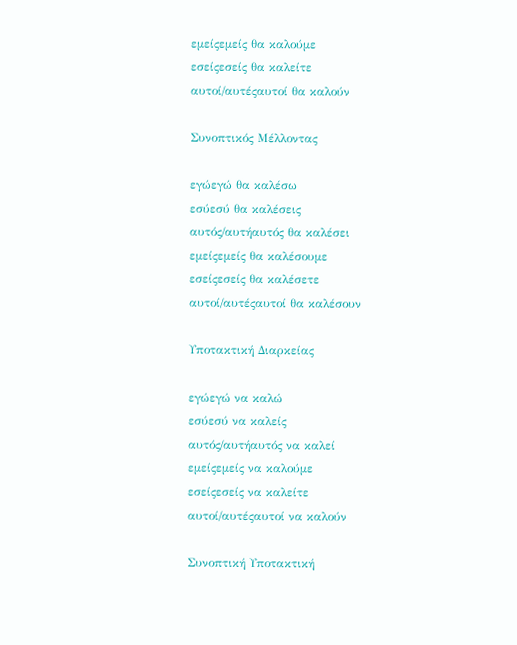εμείςεμείς θα καλούμε
εσείςεσείς θα καλείτε
αυτοί/αυτέςαυτοί θα καλούν

Συνοπτικός Μέλλοντας

εγώεγώ θα καλέσω
εσύεσύ θα καλέσεις
αυτός/αυτήαυτός θα καλέσει
εμείςεμείς θα καλέσουμε
εσείςεσείς θα καλέσετε
αυτοί/αυτέςαυτοί θα καλέσουν

Υποτακτική Διαρκείας

εγώεγώ να καλώ
εσύεσύ να καλείς
αυτός/αυτήαυτός να καλεί
εμείςεμείς να καλούμε
εσείςεσείς να καλείτε
αυτοί/αυτέςαυτοί να καλούν

Συνοπτική Υποτακτική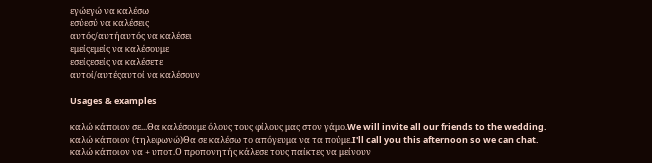εγώεγώ να καλέσω
εσύεσύ να καλέσεις
αυτός/αυτήαυτός να καλέσει
εμείςεμείς να καλέσουμε
εσείςεσείς να καλέσετε
αυτοί/αυτέςαυτοί να καλέσουν

Usages & examples

καλώ κάποιον σε...Θα καλέσουμε όλους τους φίλους μας στον γάμο.We will invite all our friends to the wedding.
καλώ κάποιον (τηλεφωνώ)Θα σε καλέσω το απόγευμα να τα πούμε.I'll call you this afternoon so we can chat.
καλώ κάποιον να + υποτ.Ο προπονητής κάλεσε τους παίκτες να μείνουν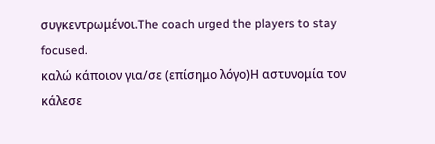συγκεντρωμένοι.The coach urged the players to stay focused.
καλώ κάποιον για/σε (επίσημο λόγο)Η αστυνομία τον κάλεσε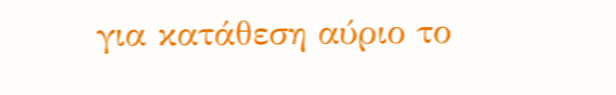για κατάθεση αύριο το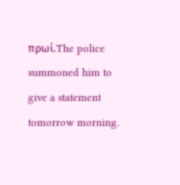πρωί.The police summoned him to give a statement tomorrow morning.